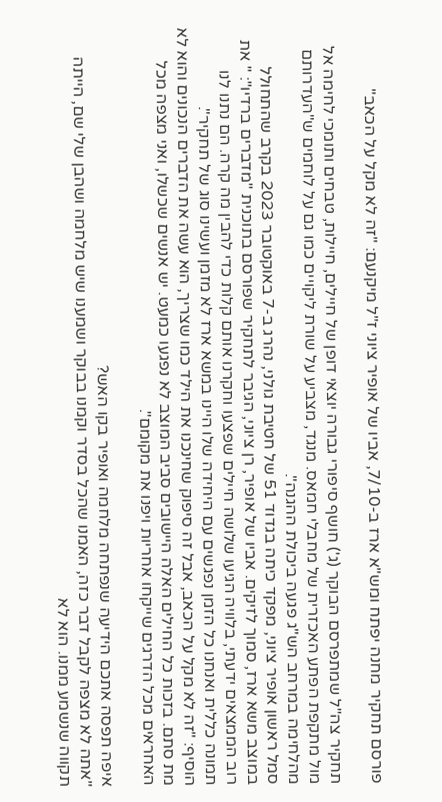פורסם תחקיר מחנה יפתח ומש"א ארז ב-7/10, אביו של אופיר ציוני ז"ל מיקנעם: "זה לא מקל על הכאב"

תחקיר צה"ל שמתפרסם הבוקר (ג') חושף סיפורי גבורה יוצאי דופן של חיילים, חיילות, טבחים ותומכי לחימה אל מול מתקפת הפתע האכזרית של מחבלי חמאס. מנגד, מצביע על שורת ליקויים כמו גם על לוחמים ש"העדרותם מהלחימה במרחב הש"ג פגעה ביכולת ההגנה".
סמל ראשון אופיר ציוני, מפקד כיתה בגדוד 51 של חטיבת גולני, נהרג ב-7 באוקטובר 2023 בקרב שהתחולל במוצב משא ארז, סמוך לזיקים. אביו של אופיר, רן ציוני, הגיבר לתחקיר שפורסם בתוכנית "מדברים ברדיו": " את רוב הממצאים ידעתי, בלוויה הגיעו שלושה חיילים שפצעו וחקרנו אותם קלות כדי להבין מה קרה. הם נתנו לנו תמונה כללית ואנחנו כל הזמן נפגשים עם היחידה שלו היינו במשא ארז לא מזמן ועשינו סוג של תחקיר".
הוסיף: "זה לא מקל על הכאב, אבל זה סיפוק שחינכנו את הילד כמו שצריך, הוא עשה את הדברים הנכונים והוא לא מת סתם. בזכות כל החילים האלה היישובים סביב המוצב לא נפגעו כמעט. יש אנשים שכשלו, ואני מצפה מכל האחראים מכל הדרגים שייקחו אחריות ויפנו את מקומם".

איפה תפסה אתכם הידיעה שנפתחה מלחמה ואופיר בקו האש?
"אתה לא מצפה לקבל דבר כזה, האמנו שהכל בסדר וקמנו בבוקר ושמענו שיש מלחמה ושהבן שלי שם, הייתה תקווה שנשמע ממנו. הוא לא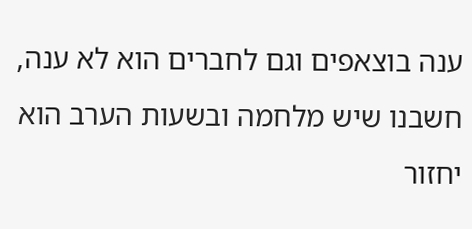ענה בוצאפים וגם לחברים הוא לא ענה, חשבנו שיש מלחמה ובשעות הערב הוא יחזור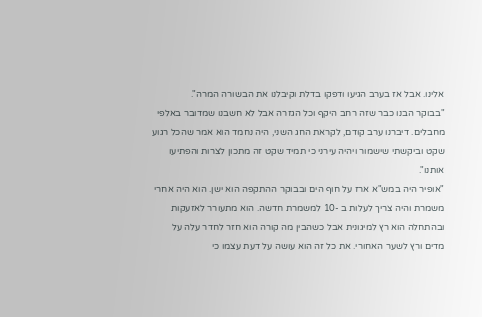אלינו. אבל אז בערב הגיעו ודפקו בדלת וקיבלנו את הבשורה המרה".
"בבוקר הבנו כבר שזה רחב היקף וכל הגזרה אבל לא חשבנו שמדובר באלפי מחבלים. דיברנו ערב קודם, לקראת החג השני, היה נחמד הוא אמר שהכל רגוע שקט וביקשתי שישמור ויהיה עירני כי תמיד שקט זה מתכון לצרות והפתיעו אותנו".
"אופיר היה במש"א ארז על חוף הים ובבוקר ההתקפה הוא ישן. הוא היה אחרי משמרת והיה צריך לעלות ב -10 למשמרת חדשה. הוא מתעורר לאזעקות ובהתחלה הוא רץ למיגונית אבל כשהבין מה קורה הוא חזר לחדר עלה על מדים ורץ לשער האחורי. את כל זה הוא עושה על דעת עצמו כי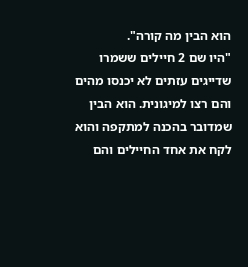הוא הבין מה קורה".
"היו שם 2 חיילים ששמרו שדייגים עזתים לא יכנסו מהים והם רצו למיגונית. הוא הבין שמדובר בהכנה למתקפה והוא לקח את אחד החיילים והם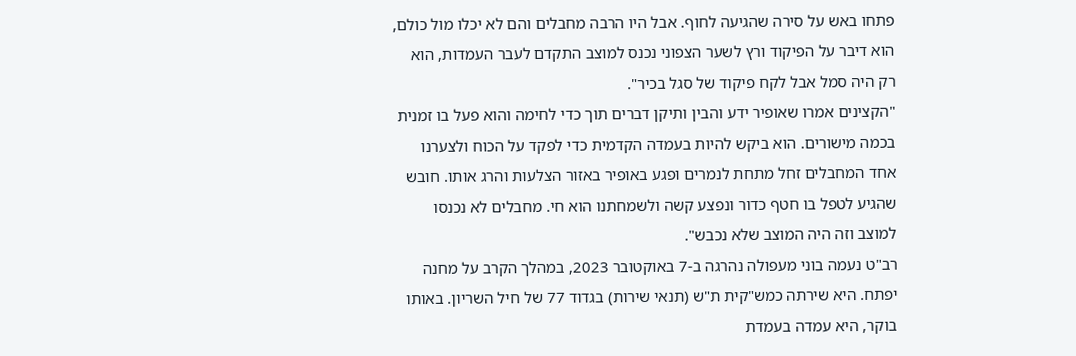פתחו באש על סירה שהגיעה לחוף. אבל היו הרבה מחבלים והם לא יכלו מול כולם, הוא דיבר על הפיקוד ורץ לשער הצפוני נכנס למוצב התקדם לעבר העמדות, הוא רק היה סמל אבל לקח פיקוד של סגל בכיר".
"הקצינים אמרו שאופיר ידע והבין ותיקן דברים תוך כדי לחימה והוא פעל בו זמנית בכמה מישורים. הוא ביקש להיות בעמדה הקדמית כדי לפקד על הכוח ולצערנו אחד המחבלים זחל מתחת לנמרים ופגע באופיר באזור הצלעות והרג אותו. חובש שהגיע לטפל בו חטף כדור ונפצע קשה ולשמחתנו הוא חי. מחבלים לא נכנסו למוצב וזה היה המוצב שלא נכבש".
רב"ט נעמה בוני מעפולה נהרגה ב-7 באוקטובר 2023, במהלך הקרב על מחנה יפתח. היא שירתה כמש"קית ת"ש (תנאי שירות) בגדוד 77 של חיל השריון. באותו בוקר, היא עמדה בעמדת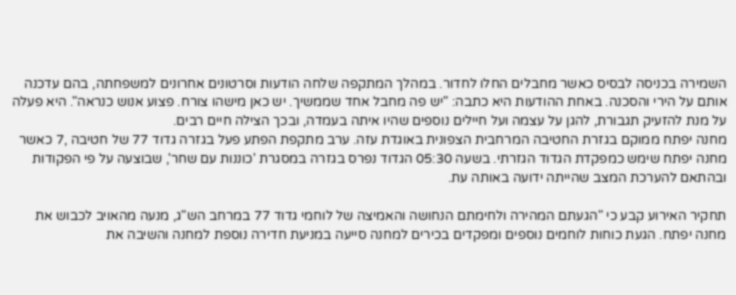השמירה בכניסה לבסיס כאשר מחבלים החלו לחדור. במהלך המתקפה שלחה הודעות וסרטונים אחרונים למשפחתה, בהם עדכנה אותם על הירי והסכנה. באחת ההודעות היא כתבה: "יש פה מחבל אחד שממשיך. יש כאן מישהו צורח. פצוע אנוש כנראה". היא פעלה על מנת להזעיק תגבורת, להגן על עצמה ועל חיילים נוספים שהיו איתה בעמדה, ובכך הצילה חיים רבים.
מחנה יפתח ממוקם בגזרת החטיבה המרחבית הצפונית באוגדת עזה. ערב מתקפת הפתע פעל בגזרה גדוד 77 של חטיבה ,7 כאשר מחנה יפתח שימש כמפקדת הגדוד הגזרתי. בשעה 05:30 הגדוד נפרס בגזרה במסגרת 'כוננות עם שחר', שבוצעה על פי הפקודות ובהתאם להערכת המצב שהייתה ידועה באותה עת.

תחקיר האירוע קבע כי "הגעתם המהירה ולחימתם הנחושה והאמיצה של לוחמי גדוד 77 במרחב הש"ג, מנעה מהאויב לכבוש את מחנה יפתח. הגעת כוחות לוחמים נוספים ומפקדים בכירים למחנה סייעה במניעת חדירה נוספת למחנה והשיבה את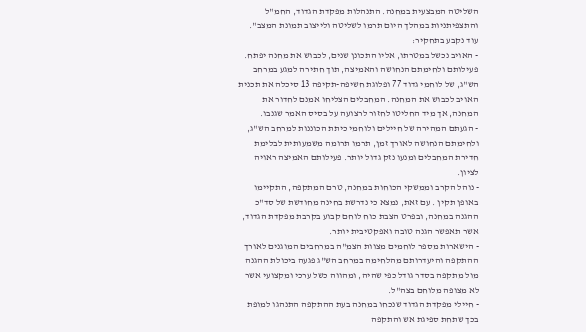השליטה המבצעית במחנה. התנהלות מפקדת הגדוד, החמ"ל והתצפיתניות במהלך היום תרמו לשליטה ולייצוב תמונת המצב".
עוד נקבע בתחקיר:
- האויב נכשל במטרתו, אליו התכונן שנים, לכבוש את מחנה יפתח. פעילותם ולחימתם הנחושה והאמיצה, תוך חתירה למגע במרחב הש"ג, של לוחמי גדוד 77 ופלוגת חשיפה-תקיפה 13 סיכלה את תכנית האויב לכבוש את המחנה. המחבלים הצליחו אמנם לחדור את המחנה, אך מיד החליטו לחזור לרצועה על בסיס האמר שגנבו.
- הגעתם המהירה של חיילים ולוחמי כיתת הכוננות למרחב הש"ג, ולחימתם הנחושה לאורך זמן, תרמו תרומה משמעותית לבלימת חדירת המחבלים ומנעו נזק גדול יותר. פעילותם האמיצה ראויה לציון.
- נוהל הקרב וממשקי הכוחות במחנה, טרם המתקפה, התקיימו באופן תקין . עם זאת, נמצא כי נדרשת בחינה מחודשת של סד"כ ההגנה במחנה, ובפרט הצבת כוח לוחם קבוע בקרבת מפקדת הגדוד, אשר תאפשר הגנה טובה ואפקטיבית יותר.
- הישארות מספר לוחמים מצוות הצמ"ה במרחבים המוגנים לאורך ההתקפה והיעדרותם מהלחימה במרחב הש"ג פגעה ביכולת ההגנה מול מתקפה בסדר גודל כפי שהיה, ומהווה כשל ערכי ומקצועי אשר לא מצופה מלוחם בצה"ל.
- חיילי מפקדת הגדוד שנכחו במחנה בעת ההתקפה התנהגו למופת בכך שתחת ספיגת אש והתקפה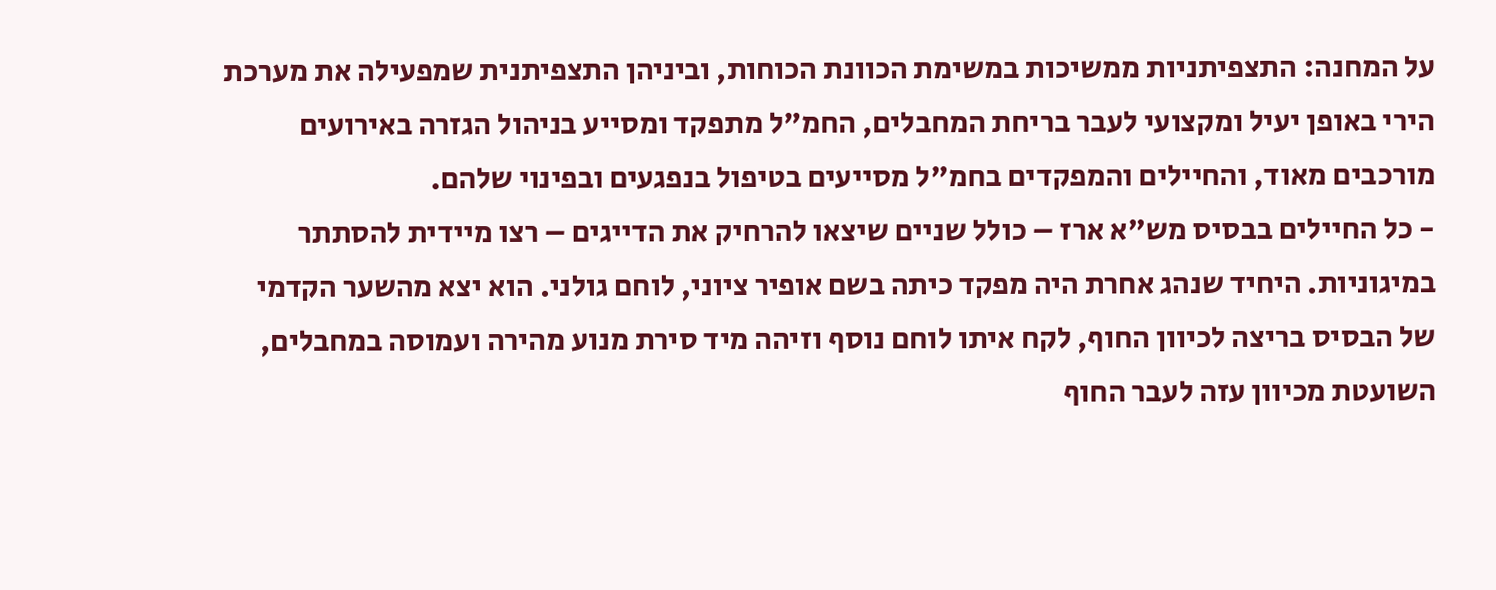על המחנה: התצפיתניות ממשיכות במשימת הכוונת הכוחות, וביניהן התצפיתנית שמפעילה את מערכת הירי באופן יעיל ומקצועי לעבר בריחת המחבלים, החמ"ל מתפקד ומסייע בניהול הגזרה באירועים מורכבים מאוד, והחיילים והמפקדים בחמ"ל מסייעים בטיפול בנפגעים ובפינוי שלהם.
- כל החיילים בבסיס מש"א ארז – כולל שניים שיצאו להרחיק את הדייגים – רצו מיידית להסתתר במיגוניות. היחיד שנהג אחרת היה מפקד כיתה בשם אופיר ציוני, לוחם גולני. הוא יצא מהשער הקדמי של הבסיס בריצה לכיוון החוף, לקח איתו לוחם נוסף וזיהה מיד סירת מנוע מהירה ועמוסה במחבלים, השועטת מכיוון עזה לעבר החוף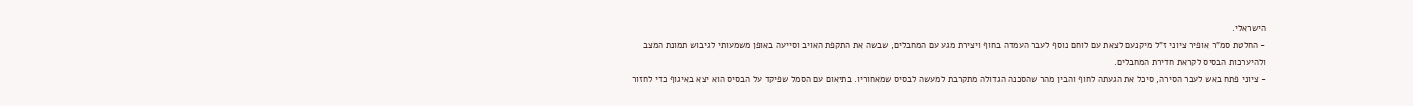הישראלי.
- החלטת סמ"ר אופיר ציוני ז"ל מיקנעם לצאת עם לוחם נוסף לעבר העמדה בחוף ויצירת מגע עם המחבלים, שבשה את התקפת האויב וסייעה באופן משמעותי לגיבוש תמונת המצב ולהיערכות הבסיס לקראת חדירת המחבלים.
- ציוני פתח באש לעבר הסירה, סיכל את הגעתה לחוף והבין מהר שהסכנה הגדולה מתקרבת למעשה לבסיס שמאחוריו. בתיאום עם הסמל שפיקד על הבסיס הוא יצא באיגוף כדי לחזור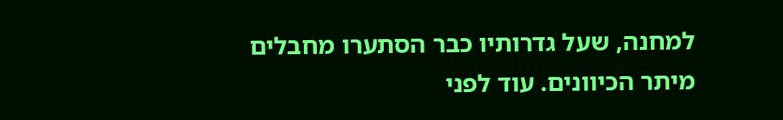למחנה, שעל גדרותיו כבר הסתערו מחבלים מיתר הכיוונים. עוד לפני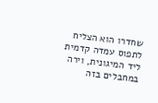שחדרו הוא הצליח לתפוס עמדה קדמית ליד המיגונית, וירה במחבלים בזה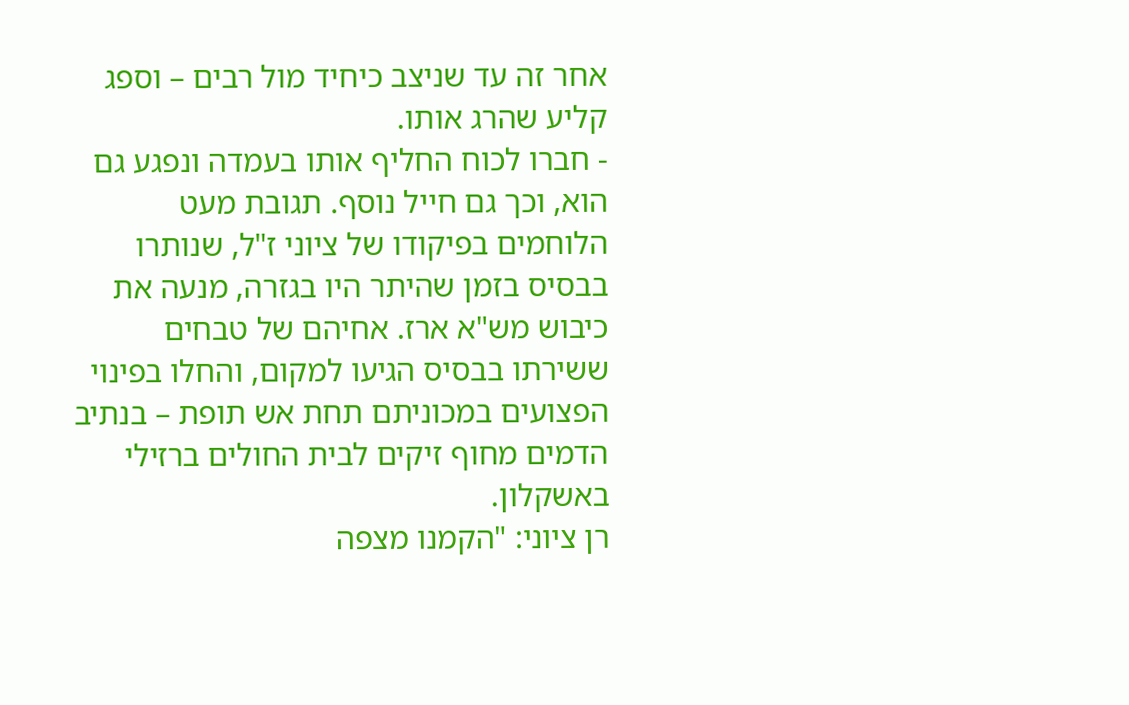אחר זה עד שניצב כיחיד מול רבים – וספג קליע שהרג אותו.
- חברו לכוח החליף אותו בעמדה ונפגע גם הוא, וכך גם חייל נוסף. תגובת מעט הלוחמים בפיקודו של ציוני ז"ל, שנותרו בבסיס בזמן שהיתר היו בגזרה, מנעה את כיבוש מש"א ארז. אחיהם של טבחים ששירתו בבסיס הגיעו למקום, והחלו בפינוי הפצועים במכוניתם תחת אש תופת – בנתיב הדמים מחוף זיקים לבית החולים ברזילי באשקלון.
רן ציוני: "הקמנו מצפה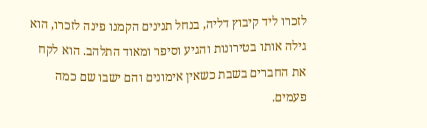לזכרו ליד קיבוץ דליה, בנחל תנינים הקמנו פינה לזכרו, הוא גילה אותו בטירונות והגיע וסיפר ומאוד התלהב. הוא לקח את החברים בשבת כשאין אימונים והם ישבו שם כמה פעמים.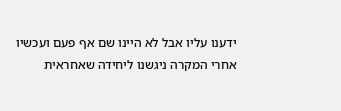ידענו עליו אבל לא היינו שם אף פעם ועכשיו אחרי המקרה ניגשנו ליחידה שאחראית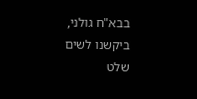בבא"ח גולני, ביקשנו לשים שלט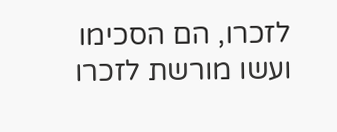לזכרו, הם הסכימו ועשו מורשת לזכרו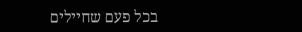בכל פעם שחיילים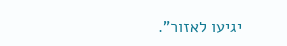יגיעו לאזור".